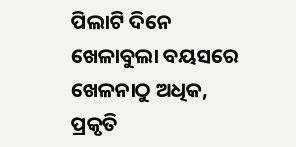ପିଲାଟି ଦିନେ ଖେଳାବୁଲା ବୟସରେ ଖେଳନାଠୁ ଅଧିକ, ପ୍ରକୃତି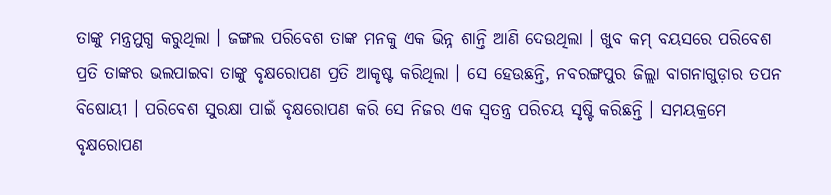ତାଙ୍କୁ ମନ୍ତ୍ରମୁଗ୍ଧ କରୁଥିଲା । ଜଙ୍ଗଲ ପରିବେଶ ତାଙ୍କ ମନକୁ ଏକ ଭିନ୍ନ ଶାନ୍ତି ଆଣି ଦେଉଥିଲା । ଖୁବ କମ୍ ବୟସରେ ପରିବେଶ ପ୍ରତି ତାଙ୍କର ଭଲପାଇବା ତାଙ୍କୁ ବୃକ୍ଷରୋପଣ ପ୍ରତି ଆକୃଷ୍ଟ କରିଥିଲା । ସେ ହେଉଛନ୍ତି, ନବରଙ୍ଗପୁର ଜିଲ୍ଲା ବାଗନାଗୁଡ଼ାର ତପନ ବିଷୋୟୀ । ପରିବେଶ ସୁରକ୍ଷା ପାଇଁ ବୃକ୍ଷରୋପଣ କରି ସେ ନିଜର ଏକ ସ୍ୱତନ୍ତ୍ର ପରିଚୟ ସୃଷ୍ଟି କରିଛନ୍ତି । ସମୟକ୍ରମେ ବୃକ୍ଷରୋପଣ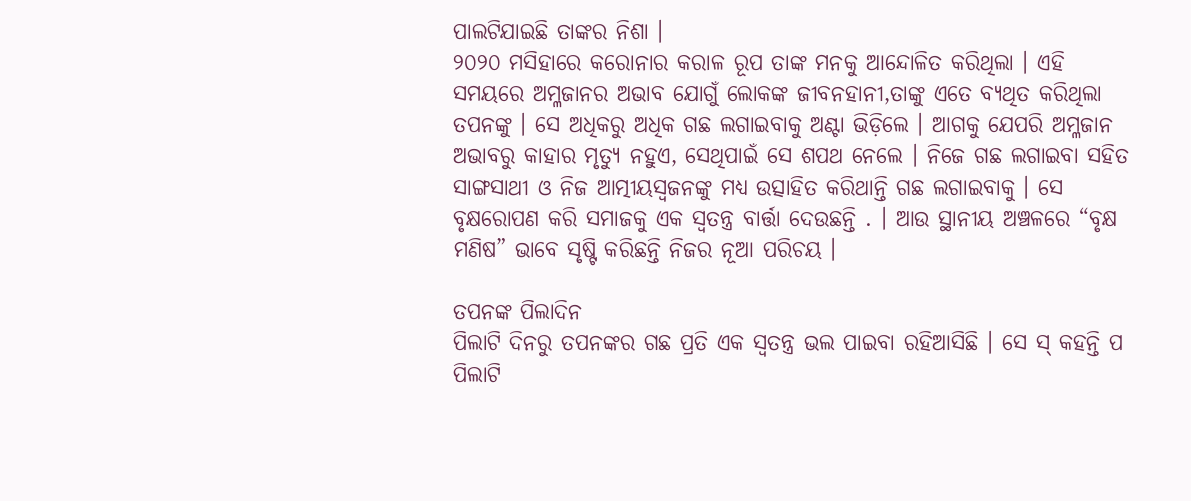ପାଲଟିଯାଇଛି ତାଙ୍କର ନିଶା ।
୨୦୨୦ ମସିହାରେ କରୋନାର କରାଳ ରୂପ ତାଙ୍କ ମନକୁ ଆନ୍ଦୋଳିତ କରିଥିଲା । ଏହି ସମୟରେ ଅମ୍ଳଜାନର ଅଭାବ ଯୋଗୁଁ ଲୋକଙ୍କ ଜୀବନହାନୀ,ତାଙ୍କୁ ଏତେ ବ୍ୟଥିତ କରିଥିଲା ତପନଙ୍କୁ । ସେ ଅଧିକରୁ ଅଧିକ ଗଛ ଲଗାଇବାକୁ ଅଣ୍ଟା ଭିଡ଼ିଲେ । ଆଗକୁ ଯେପରି ଅମ୍ଳଜାନ ଅଭାବରୁ କାହାର ମୃତ୍ୟୁ ନହୁଏ, ସେଥିପାଇଁ ସେ ଶପଥ ନେଲେ । ନିଜେ ଗଛ ଲଗାଇବା ସହିତ ସାଙ୍ଗସାଥୀ ଓ ନିଜ ଆତ୍ମୀୟସ୍ୱଜନଙ୍କୁ ମଧ୍ୟ ଉତ୍ସାହିତ କରିଥାନ୍ତି ଗଛ ଲଗାଇବାକୁ । ସେ ବୃକ୍ଷରୋପଣ କରି ସମାଜକୁ ଏକ ସ୍ୱତନ୍ତ୍ର ବାର୍ତ୍ତା ଦେଉଛନ୍ତି . । ଆଉ ସ୍ଥାନୀୟ ଅଞ୍ଚଳରେ “ବୃକ୍ଷ ମଣିଷ” ଭାବେ ସୃଷ୍ଟି କରିଛନ୍ତି ନିଜର ନୂଆ ପରିଚୟ ।

ତପନଙ୍କ ପିଲାଦିନ
ପିଲାଟି ଦିନରୁ ତପନଙ୍କର ଗଛ ପ୍ରତି ଏକ ସ୍ୱତନ୍ତ୍ର ଭଲ ପାଇବା ରହିଆସିଛି । ସେ ସ୍ କହନ୍ତି ପ ପିଲାଟି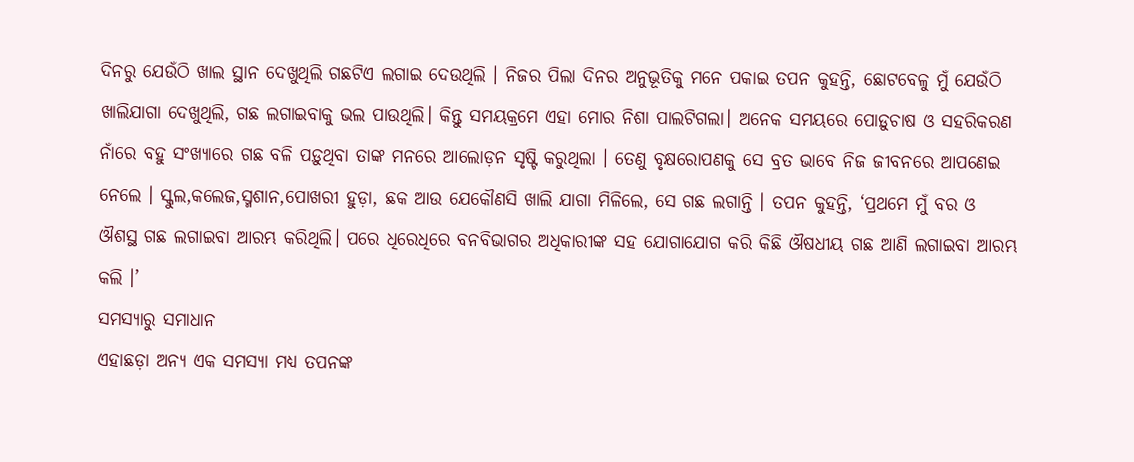ଦିନରୁ ଯେଉଁଠି ଖାଲ ସ୍ଥାନ ଦେଖୁଥିଲି ଗଛଟିଏ ଲଗାଇ ଦେଉଥିଲି । ନିଜର ପିଲା ଦିନର ଅନୁଭୂତିକୁ ମନେ ପକାଇ ତପନ କୁହନ୍ତି, ଛୋଟବେଳୁ ମୁଁ ଯେଉଁଠି ଖାଲିଯାଗା ଦେଖୁଥିଲି, ଗଛ ଲଗାଇବାକୁ ଭଲ ପାଉଥିଲି। କିନ୍ତୁ ସମୟକ୍ରମେ ଏହା ମୋର ନିଶା ପାଲଟିଗଲା। ଅନେକ ସମୟରେ ପୋଡ଼ୁଚାଷ ଓ ସହରିକରଣ ନାଁରେ ବହୁ ସଂଖ୍ୟାରେ ଗଛ ବଳି ପଡ଼ୁଥିବା ତାଙ୍କ ମନରେ ଆଲୋଡ଼ନ ସୃଷ୍ଟି କରୁଥିଲା । ତେଣୁ ବୃକ୍ଷରୋପଣକୁ ସେ ବ୍ରତ ଭାବେ ନିଜ ଜୀବନରେ ଆପଣେଇ ନେଲେ । ସ୍କୁଲ,କଲେଜ,ସ୍ମଶାନ,ପୋଖରୀ ହୁଡ଼ା, ଛକ ଆଉ ଯେକୌଣସି ଖାଲି ଯାଗା ମିଳିଲେ, ସେ ଗଛ ଲଗାନ୍ତି । ତପନ କୁହନ୍ତି, ‘ପ୍ରଥମେ ମୁଁ ବର ଓ ଔଶସ୍ଥ ଗଛ ଲଗାଇବା ଆରମ୍ଭ କରିଥିଲି। ପରେ ଧିରେଧିରେ ବନବିଭାଗର ଅଧିକାରୀଙ୍କ ସହ ଯୋଗାଯୋଗ କରି କିଛି ଔଷଧୀୟ ଗଛ ଆଣି ଲଗାଇବା ଆରମ୍ଭ କଲି ।’
ସମସ୍ୟାରୁ ସମାଧାନ
ଏହାଛଡ଼ା ଅନ୍ୟ ଏକ ସମସ୍ୟା ମଧ୍ୟ ତପନଙ୍କ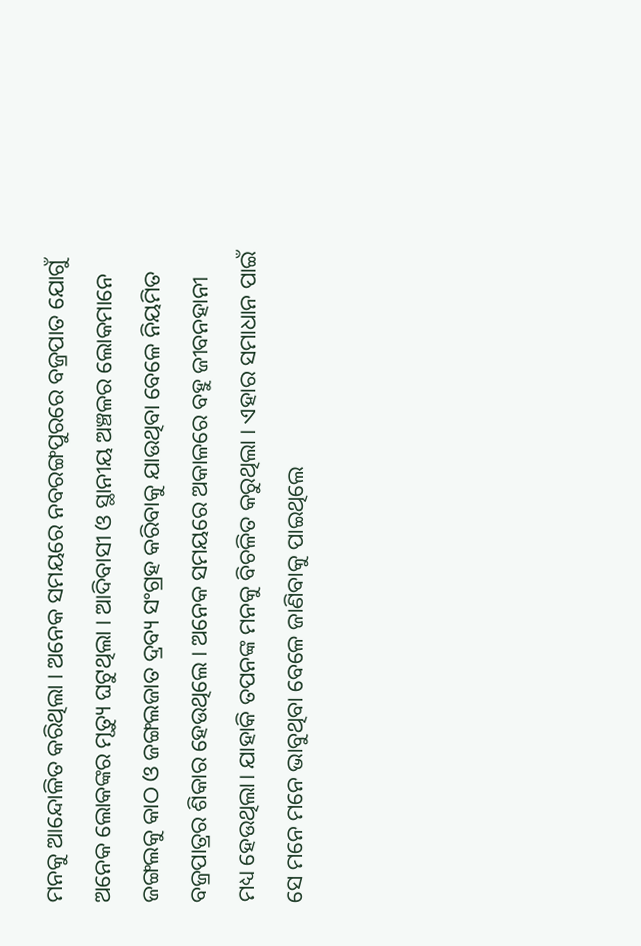ମନକୁ ଆନ୍ଦୋଳିତ କରିଥିଲା । ଅନେକ ସମୟରେ ନବରଙ୍ଗପୁରରେ ବଜ୍ରପାତ ଯୋଗୁଁ ଅନେକ ଲୋକଙ୍କର ମୃତ୍ୟୁ ଘଟୁଥିଲା । ଆଦିବାସୀ ଓ ସ୍ଥାନୀୟ ଅଞ୍ଚଳର ଲୋକମାନେ ଜଙ୍ଗଲକୁ କାଠ ଓ ଜଙ୍ଗଲଜାତ ଦ୍ରବ୍ୟ ସଂଗ୍ରହ କରିବାକୁ ଯାଉଥିବା ବେଳେ ନିୟମିତ ବଜ୍ରପାତ୍ରର ଶିକାର ହେଉଥିଲେ । ଅନେକ ସମୟରେ ଅକାଳରେ ବହୁ ଜୀବନହାନୀ ମଧ୍ୟ ହେଉଥିଲା। ଯାହାକି ତପନଙ୍କ ମନକୁ ବିଚଳିତ କରୁଥିଲା । ଏହାର ସମାଧାନ ପାଇଁ ସେ ମନେ ମନେ ଭାବୁଥିବା ବେଳେ ଜାଣିବାକୁ ପାଇଥିଲେ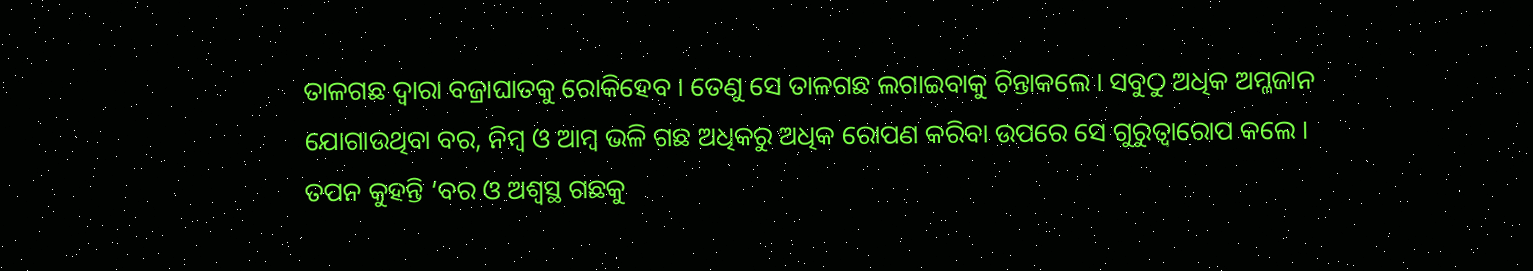ତାଳଗଛ ଦ୍ୱାରା ବଜ୍ରାଘାତକୁ ରୋକିହେବ । ତେଣୁ ସେ ତାଳଗଛ ଲଗାଇବାକୁ ଚିନ୍ତାକଲେ । ସବୁଠୁ ଅଧିକ ଅମ୍ଳଜାନ ଯୋଗାଉଥିବା ବର, ନିମ୍ବ ଓ ଆମ୍ବ ଭଳି ଗଛ ଅଧିକରୁ ଅଧିକ ରୋପଣ କରିବା ଉପରେ ସେ ଗୁରୁତ୍ୱାରୋପ କଲେ । ତପନ କୁହନ୍ତି ‘ବର ଓ ଅଶ୍ୱସ୍ଥ ଗଛକୁ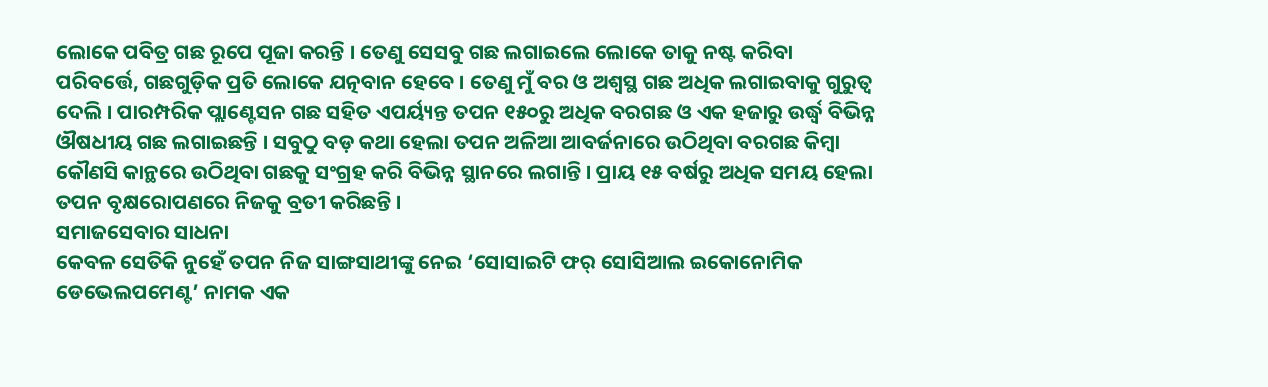ଲୋକେ ପବିତ୍ର ଗଛ ରୂପେ ପୂଜା କରନ୍ତି । ତେଣୁ ସେସବୁ ଗଛ ଲଗାଇଲେ ଲୋକେ ତାକୁ ନଷ୍ଟ କରିବା ପରିବର୍ତ୍ତେ, ଗଛଗୁଡ଼ିକ ପ୍ରତି ଲୋକେ ଯତ୍ନବାନ ହେବେ । ତେଣୁ ମୁଁ ବର ଓ ଅଶ୍ୱସ୍ଥ ଗଛ ଅଧିକ ଲଗାଇବାକୁ ଗୁରୁତ୍ୱ ଦେଲି । ପାରମ୍ପରିକ ପ୍ଲାଣ୍ଟେସନ ଗଛ ସହିତ ଏପର୍ୟ୍ୟନ୍ତ ତପନ ୧୫୦ରୁ ଅଧିକ ବରଗଛ ଓ ଏକ ହଜାରୁ ଉର୍ଦ୍ଧ୍ୱ ବିଭିନ୍ନ ଔଷଧୀୟ ଗଛ ଲଗାଇଛନ୍ତି । ସବୁଠୁ ବଡ଼ କଥା ହେଲା ତପନ ଅଳିଆ ଆବର୍ଜନାରେ ଉଠିଥିବା ବରଗଛ କିମ୍ବା କୌଣସି କାନ୍ଥରେ ଉଠିଥିବା ଗଛକୁ ସଂଗ୍ରହ କରି ବିଭିନ୍ନ ସ୍ଥାନରେ ଲଗାନ୍ତି । ପ୍ରାୟ ୧୫ ବର୍ଷରୁ ଅଧିକ ସମୟ ହେଲା ତପନ ବୃକ୍ଷରୋପଣରେ ନିଜକୁ ବ୍ରତୀ କରିଛନ୍ତି ।
ସମାଜସେବାର ସାଧନା
କେବଳ ସେତିକି ନୁହେଁ ତପନ ନିଜ ସାଙ୍ଗସାଥୀଙ୍କୁ ନେଇ ‘ସୋସାଇଟି ଫର୍ ସୋସିଆଲ ଇକୋନୋମିକ ଡେଭେଲପମେଣ୍ଟ’ ନାମକ ଏକ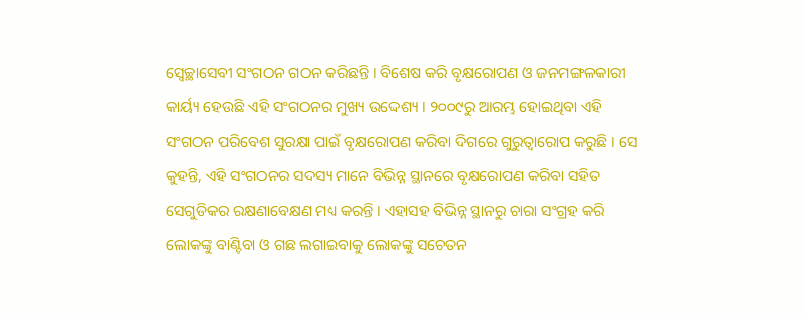ସ୍ୱେଚ୍ଛାସେବୀ ସଂଗଠନ ଗଠନ କରିଛନ୍ତି । ବିଶେଷ କରି ବୃକ୍ଷରୋପଣ ଓ ଜନମଙ୍ଗଳକାରୀ କାର୍ୟ୍ୟ ହେଉଛି ଏହି ସଂଗଠନର ମୁଖ୍ୟ ଉଦ୍ଦେଶ୍ୟ । ୨୦୦୯ରୁ ଆରମ୍ଭ ହୋଇଥିବା ଏହି ସଂଗଠନ ପରିବେଶ ସୁରକ୍ଷା ପାଇଁ ବୃକ୍ଷରୋପଣ କରିବା ଦିଗରେ ଗୁରୁତ୍ୱାରୋପ କରୁଛି । ସେ କୁହନ୍ତି, ଏହି ସଂଗଠନର ସଦସ୍ୟ ମାନେ ବିଭିନ୍ନ ସ୍ଥାନରେ ବୃକ୍ଷରୋପଣ କରିବା ସହିତ ସେଗୁଡିକର ରକ୍ଷଣାବେକ୍ଷଣ ମଧ୍ୟ କରନ୍ତି । ଏହାସହ ବିଭିନ୍ନ ସ୍ଥାନରୁ ଚାରା ସଂଗ୍ରହ କରି ଲୋକଙ୍କୁ ବାଣ୍ଟିବା ଓ ଗଛ ଲଗାଇବାକୁ ଲୋକଙ୍କୁ ସଚେତନ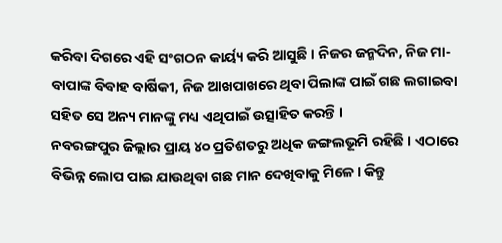କରିବା ଦିଗରେ ଏହି ସଂଗଠନ କାର୍ୟ୍ୟ କରି ଆସୁଛି । ନିଜର ଜନ୍ମଦିନ, ନିଜ ମା-ବାପାଙ୍କ ବିବାହ ବାର୍ଷିକୀ, ନିଜ ଆଖପାଖରେ ଥିବା ପିଲାଙ୍କ ପାଇଁ ଗଛ ଲଗାଇବା ସହିତ ସେ ଅନ୍ୟ ମାନଙ୍କୁ ମଧ୍ୟ ଏଥିପାଇଁ ଉତ୍ସାହିତ କରନ୍ତି ।
ନବରଙ୍ଗପୁର ଜିଲ୍ଲାର ପ୍ରାୟ ୪୦ ପ୍ରତିଶତରୁ ଅଧିକ ଜଙ୍ଗଲଭୂମି ରହିଛି । ଏଠାରେ ବିଭିନ୍ନ ଲୋପ ପାଇ ଯାଉଥିବା ଗଛ ମାନ ଦେଖିବାକୁ ମିଳେ । କିନ୍ତୁ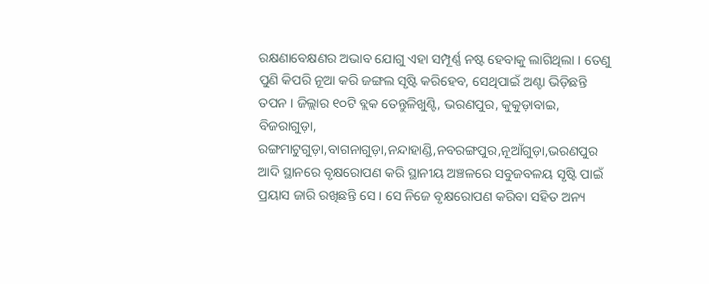ରକ୍ଷଣାବେକ୍ଷଣର ଅଭାବ ଯୋଗୁ ଏହା ସମ୍ପୂର୍ଣ୍ଣ ନଷ୍ଟ ହେବାକୁ ଲାଗିଥିଲା । ତେଣୁ ପୁଣି କିପରି ନୂଆ କରି ଜଙ୍ଗଲ ସୃଷ୍ଟି କରିହେବ, ସେଥିପାଇଁ ଅଣ୍ଟା ଭିଡ଼ିଛନ୍ତି ତପନ । ଜିଲ୍ଲାର ୧୦ଟି ବ୍ଲକ ତେନ୍ତୁଳିଖୁଣ୍ଟି, ଭରଣପୁର, କୁକୁଡ଼ାବାଇ, ବିଜରାଗୁଡ଼ା, ରଙ୍ଗମାଟୁଗୁଡ଼ା,ବାଗନାଗୁଡ଼ା,ନନ୍ଦାହାଣ୍ଡି,ନବରଙ୍ଗପୁର,ନୂଆଁଗୁଡ଼ା,ଭରଣପୁର ଆଦି ସ୍ଥାନରେ ବୃକ୍ଷରୋପଣ କରି ସ୍ଥାନୀୟ ଅଞ୍ଚଳରେ ସବୁଜବଳୟ ସୃଷ୍ଟି ପାଇଁ ପ୍ରୟାସ ଜାରି ରଖିଛନ୍ତି ସେ । ସେ ନିଜେ ବୃକ୍ଷରୋପଣ କରିବା ସହିତ ଅନ୍ୟ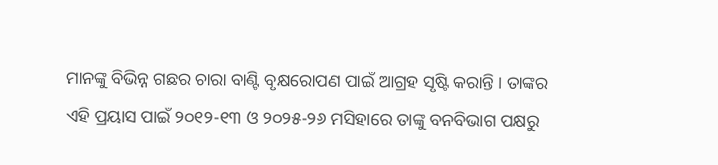ମାନଙ୍କୁ ବିଭିନ୍ନ ଗଛର ଚାରା ବାଣ୍ଟି ବୃକ୍ଷରୋପଣ ପାଇଁ ଆଗ୍ରହ ସୃଷ୍ଟି କରାନ୍ତି । ତାଙ୍କର ଏହି ପ୍ରୟାସ ପାଇଁ ୨୦୧୨-୧୩ ଓ ୨୦୨୫-୨୬ ମସିହାରେ ତାଙ୍କୁ ବନବିଭାଗ ପକ୍ଷରୁ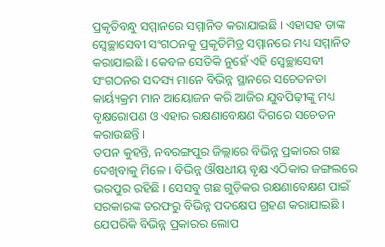ପ୍ରକୃତିବନ୍ଧୁ ସମ୍ମାନରେ ସମ୍ମାନିତ କରାଯାଇଛି । ଏହାସହ ତାଙ୍କ ସ୍ୱେଚ୍ଛାସେବୀ ସଂଗଠନକୁ ପ୍ରକୃତିମିତ୍ର ସମ୍ମାନରେ ମଧ୍ୟ ସମ୍ମାନିତ କରାଯାଇଛି । କେବଳ ସେତିକି ନୁହେଁ ଏହି ସ୍ୱେଚ୍ଛାସେବୀ ସଂଗଠନର ସଦସ୍ୟ ମାନେ ବିଭିନ୍ନ ସ୍ଥାନରେ ସଚେତନତା କାର୍ୟ୍ୟକ୍ରମ ମାନ ଆୟୋଜନ କରି ଆଜିର ଯୁବପିଢ଼ୀଙ୍କୁ ମଧ୍ୟ ବୃକ୍ଷରୋପଣ ଓ ଏହାର ରକ୍ଷଣାବେକ୍ଷଣ ଦିଗରେ ସଚେତନ କରାଉଛନ୍ତି ।
ତପନ କୁହନ୍ତି, ନବରଙ୍ଗପୁର ଜିଲ୍ଲାରେ ବିଭିନ୍ନ ପ୍ରକାରର ଗଛ ଦେଖିବାକୁ ମିଳେ । ବିଭିନ୍ନ ଔଷଧୀୟ ବୃକ୍ଷ ଏଠିକାର ଜଙ୍ଗଲରେ ଭରପୁର ରହିଛି । ସେସବୁ ଗଛ ଗୁଡ଼ିକର ରକ୍ଷଣାବେକ୍ଷଣ ପାଇଁ ସରକାରଙ୍କ ତରଫରୁ ବିଭିନ୍ନ ପଦକ୍ଷେପ ଗ୍ରହଣ କରାଯାଇଛି । ଯେପରିକି ବିଭିନ୍ନ ପ୍ରକାରର ଲୋପ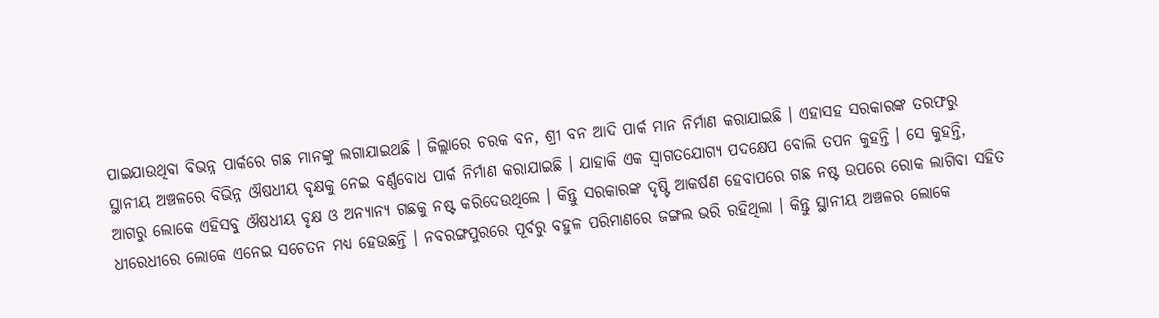ପାଇଯାଉଥିବା ବିଭନ୍ନ ପାର୍କରେ ଗଛ ମାନଙ୍କୁ ଲଗାଯାଇଥଛି । ଜିଲ୍ଲାରେ ଚରକ ବନ, ଶ୍ରୀ ବନ ଆଦି ପାର୍କ ମାନ ନିର୍ମାଣ କରାଯାଇଛି । ଏହାସହ ସରକାରଙ୍କ ତରଫରୁ ସ୍ଥାନୀୟ ଅଞ୍ଚଳରେ ବିଭିନ୍ନ ଔଷଧୀୟ ବୃକ୍ଷକୁ ନେଇ ବର୍ଣ୍ଣବୋଧ ପାର୍କ ନିର୍ମାଣ କରାଯାଇଛି । ଯାହାକି ଏକ ସ୍ୱାଗତଯୋଗ୍ୟ ପଦକ୍ଷେପ ବୋଲି ତପନ କୁହନ୍ତି । ସେ କୁହନ୍ତି, ଆଗରୁ ଲୋକେ ଏହିସବୁ ଔଷଧୀୟ ବୃକ୍ଷ ଓ ଅନ୍ୟାନ୍ୟ ଗଛକୁ ନଷ୍ଟ କରିଦେଉଥିଲେ । କିନ୍ତୁ ସରକାରଙ୍କ ଦୃଷ୍ଟି ଆକର୍ଷଣ ହେବାପରେ ଗଛ ନଷ୍ଟ ଉପରେ ରୋକ ଲାଗିବା ସହିତ ଧୀରେଧୀରେ ଲୋକେ ଏନେଇ ସଚେତନ ମଧ୍ୟ ହେଉଛନ୍ତି । ନବରଙ୍ଗପୁରରେ ପୂର୍ବରୁ ବହୁଳ ପରିମାଣରେ ଜଙ୍ଗଲ ଭରି ରହିଥିଲା । କିନ୍ତୁ ସ୍ଥାନୀୟ ଅଞ୍ଚଳର ଲୋକେ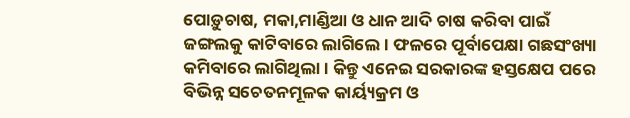ପୋଡ଼ୁଚାଷ, ମକା,ମାଣ୍ଡିଆ ଓ ଧାନ ଆଦି ଚାଷ କରିବା ପାଇଁ ଜଙ୍ଗଲକୁ କାଟିବାରେ ଲାଗିଲେ । ଫଳରେ ପୂର୍ବାପେକ୍ଷା ଗଛସଂଖ୍ୟା କମିବାରେ ଲାଗିଥିଲା । କିନ୍ତୁ ଏନେଇ ସରକାରଙ୍କ ହସ୍ତକ୍ଷେପ ପରେ ବିଭିନ୍ନ ସଚେତନମୂଳକ କାର୍ୟ୍ୟକ୍ରମ ଓ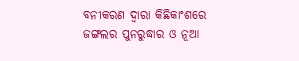ବନୀକରଣ ଦ୍ୱାରା କିଛିକାଂଶରେ ଜଙ୍ଗଲର ପୁନରୁଦ୍ଧାର ଓ ନୂଆ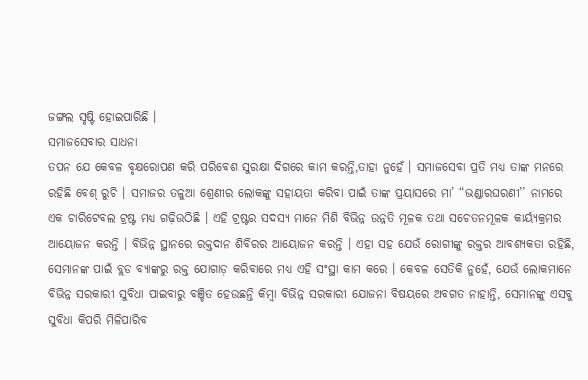ଜଙ୍ଗଲ ସୃଷ୍ଟି ହୋଇପାରିଛି ।
ସମାଜସେବାର ସାଧନା
ତପନ ଯେ କେବଳ ବୃକ୍ଷରୋପଣ କରି ପରିବେଶ ସୁରକ୍ଷା ଦିଗରେ କାମ କରନ୍ତି,ତାହା ନୁହେଁ । ସମାଜସେବା ପ୍ରତି ମଧ୍ୟ ତାଙ୍କ ମନରେ ରହିଛି ବେଶ୍ ରୁଚି । ସମାଜର ତଳୁଆ ଶ୍ରେଣୀର ଲୋକଙ୍କୁ ସହାୟତା କରିବା ପାଇଁ ତାଙ୍କ ପ୍ରୟାସରେ ମା’ “ଭଣ୍ଡାରଘରଣୀ’’ ନାମରେ ଏକ ଚାରିଟେବଲ ଟ୍ରଷ୍ଟ ମଧ୍ୟ ଗଢ଼ିଉଠିଛି । ଏହି ଟ୍ରଷ୍ଟର ସଦସ୍ୟ ମାନେ ମିଶି ବିଭିନ୍ନ ଉନ୍ନତି ମୂଳକ ତଥା ସଚେତନମୂଳକ କାର୍ୟ୍ୟକ୍ରମର ଆୟୋଜନ କରନ୍ତି । ବିଭିନ୍ନ ସ୍ଥାନରେ ରକ୍ତଦାନ ଶିବିରର ଆୟୋଜନ କରନ୍ତି । ଏହା ସହ ଯେଉଁ ରୋଗୀଙ୍କୁ ରକ୍ତର ଆବଶ୍ୟକତା ରହିଛି, ସେମାନଙ୍କ ପାଇଁ ବ୍ଲଡ ବ୍ୟାଙ୍କରୁ ରକ୍ତ ଯୋଗାଡ଼ କରିବାରେ ମଧ୍ୟ ଏହି ସଂସ୍ଥା କାମ କରେ । କେବଳ ସେତିକି ନୁହେଁ, ଯେଉଁ ଲୋକମାନେ ବିଭିନ୍ନ ସରକାରୀ ସୁବିଧା ପାଇବାରୁ ବଞ୍ଚିତ ହେଉଛନ୍ତି କିମ୍ବା ବିଭିନ୍ନ ସରକାରୀ ଯୋଜନା ବିଷୟରେ ଅବଗତ ନାହାନ୍ତି, ସେମାନଙ୍କୁ ଏସବୁ ସୁବିଧା କିପରି ମିଳିପାରିବ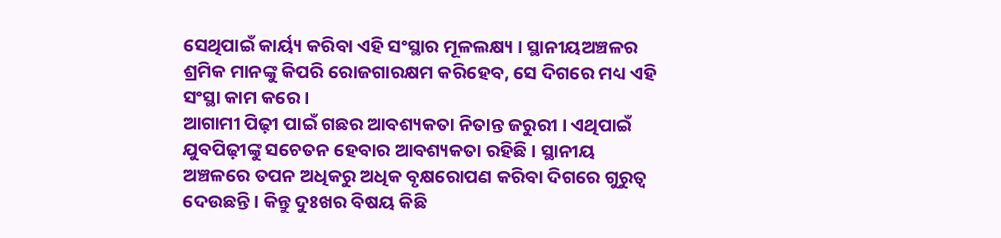ସେଥିପାଇଁ କାର୍ୟ୍ୟ କରିବା ଏହି ସଂସ୍ଥାର ମୂଳଲକ୍ଷ୍ୟ । ସ୍ଥାନୀୟଅଞ୍ଚଳର ଶ୍ରମିକ ମାନଙ୍କୁ କିପରି ରୋଜଗାରକ୍ଷମ କରିହେବ, ସେ ଦିଗରେ ମଧ୍ୟ ଏହି ସଂସ୍ଥା କାମ କରେ ।
ଆଗାମୀ ପିଢ଼ୀ ପାଇଁ ଗଛର ଆବଶ୍ୟକତା ନିତାନ୍ତ ଜରୁରୀ । ଏଥିପାଇଁ ଯୁବପିଢ଼ୀଙ୍କୁ ସଚେତନ ହେବାର ଆବଶ୍ୟକତା ରହିଛି । ସ୍ଥାନୀୟ ଅଞ୍ଚଳରେ ତପନ ଅଧିକରୁ ଅଧିକ ବୃକ୍ଷରୋପଣ କରିବା ଦିଗରେ ଗୁରୁତ୍ୱ ଦେଉଛନ୍ତି । କିନ୍ତୁ ଦୁଃଖର ବିଷୟ କିଛି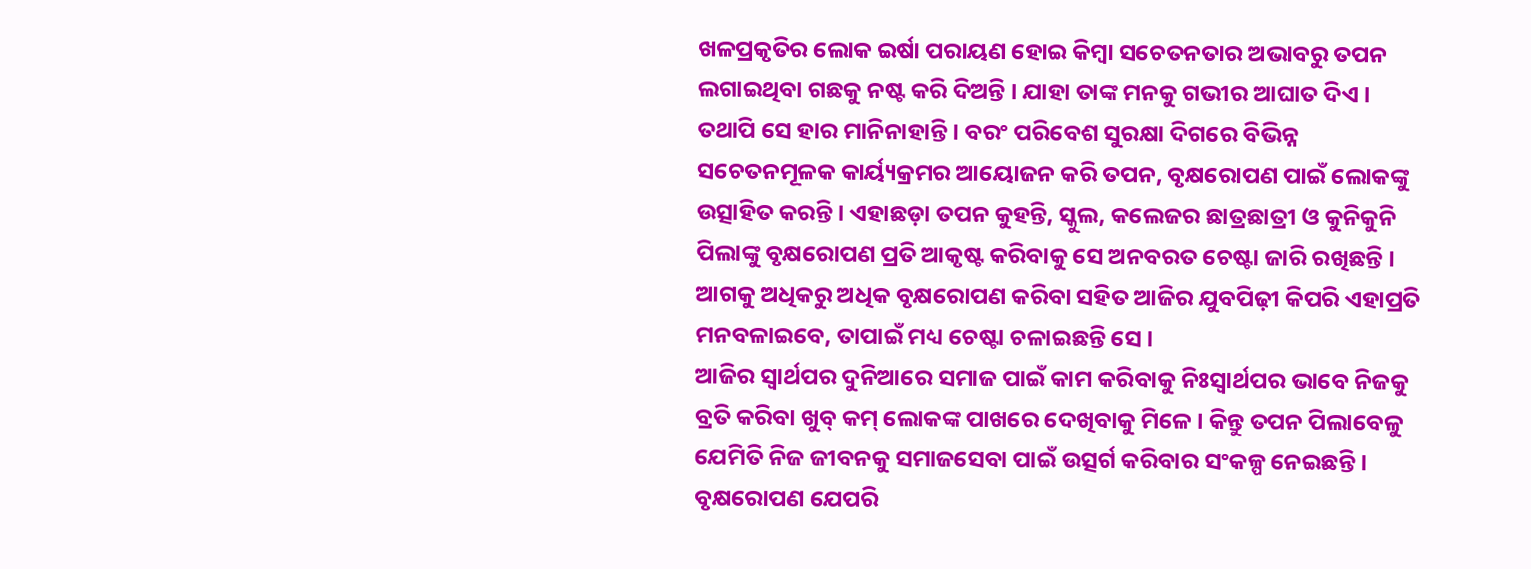ଖଳପ୍ରକୃତିର ଲୋକ ଇର୍ଷା ପରାୟଣ ହୋଇ କିମ୍ବା ସଚେତନତାର ଅଭାବରୁ ତପନ ଲଗାଇଥିବା ଗଛକୁ ନଷ୍ଟ କରି ଦିଅନ୍ତି । ଯାହା ତାଙ୍କ ମନକୁ ଗଭୀର ଆଘାତ ଦିଏ । ତଥାପି ସେ ହାର ମାନିନାହାନ୍ତି । ବରଂ ପରିବେଶ ସୁରକ୍ଷା ଦିଗରେ ବିଭିନ୍ନ ସଚେତନମୂଳକ କାର୍ୟ୍ୟକ୍ରମର ଆୟୋଜନ କରି ତପନ, ବୃକ୍ଷରୋପଣ ପାଇଁ ଲୋକଙ୍କୁ ଉତ୍ସାହିତ କରନ୍ତି । ଏହାଛଡ଼ା ତପନ କୁହନ୍ତି, ସ୍କୁଲ, କଲେଜର ଛାତ୍ରଛାତ୍ରୀ ଓ କୁନିକୁନି ପିଲାଙ୍କୁ ବୃକ୍ଷରୋପଣ ପ୍ରତି ଆକୃଷ୍ଟ କରିବାକୁ ସେ ଅନବରତ ଚେଷ୍ଟା ଜାରି ରଖିଛନ୍ତି । ଆଗକୁ ଅଧିକରୁ ଅଧିକ ବୃକ୍ଷରୋପଣ କରିବା ସହିତ ଆଜିର ଯୁବପିଢ଼ୀ କିପରି ଏହାପ୍ରତି ମନବଳାଇବେ, ତାପାଇଁ ମଧ୍ୟ ଚେଷ୍ଟା ଚଳାଇଛନ୍ତି ସେ ।
ଆଜିର ସ୍ୱାର୍ଥପର ଦୁନିଆରେ ସମାଜ ପାଇଁ କାମ କରିବାକୁ ନିଃସ୍ୱାର୍ଥପର ଭାବେ ନିଜକୁ ବ୍ରତି କରିବା ଖୁବ୍ କମ୍ ଲୋକଙ୍କ ପାଖରେ ଦେଖିବାକୁ ମିଳେ । କିନ୍ତୁ ତପନ ପିଲାବେଳୁ ଯେମିତି ନିଜ ଜୀବନକୁ ସମାଜସେବା ପାଇଁ ଉତ୍ସର୍ଗ କରିବାର ସଂକଳ୍ପ ନେଇଛନ୍ତି । ବୃକ୍ଷରୋପଣ ଯେପରି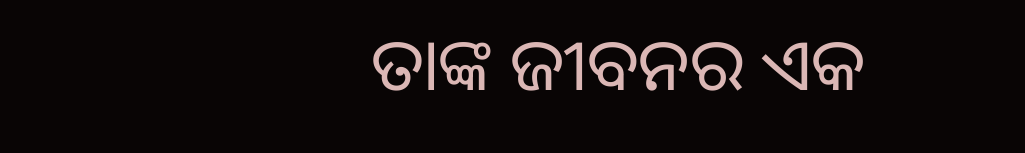ତାଙ୍କ ଜୀବନର ଏକ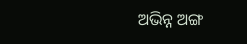ଅଭିନ୍ନ ଅଙ୍ଗ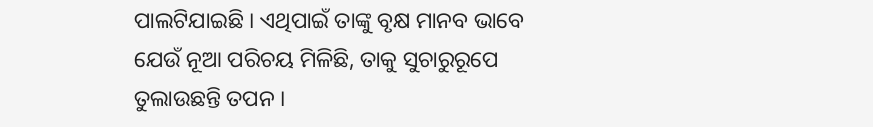ପାଲଟିଯାଇଛି । ଏଥିପାଇଁ ତାଙ୍କୁ ବୃକ୍ଷ ମାନବ ଭାବେ ଯେଉଁ ନୂଆ ପରିଚୟ ମିଳିଛି, ତାକୁ ସୁଚାରୁରୂପେ ତୁଲାଉଛନ୍ତି ତପନ ।